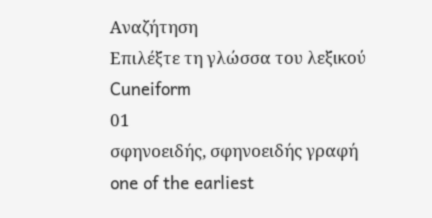Αναζήτηση
Επιλέξτε τη γλώσσα του λεξικού
Cuneiform
01
σφηνοειδής, σφηνοειδής γραφή
one of the earliest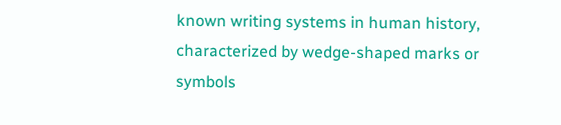known writing systems in human history, characterized by wedge-shaped marks or symbols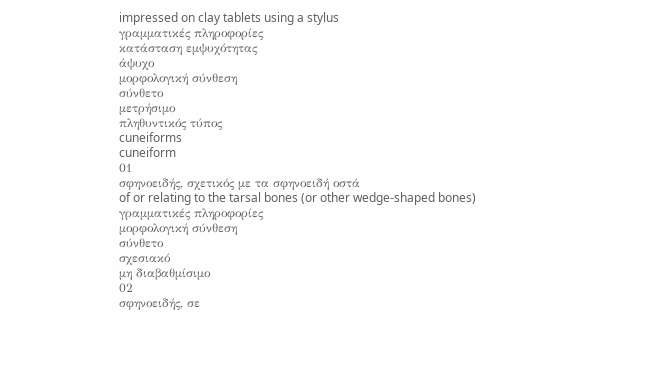impressed on clay tablets using a stylus
γραμματικές πληροφορίες
κατάσταση εμψυχότητας
άψυχο
μορφολογική σύνθεση
σύνθετο
μετρήσιμο
πληθυντικός τύπος
cuneiforms
cuneiform
01
σφηνοειδής, σχετικός με τα σφηνοειδή οστά
of or relating to the tarsal bones (or other wedge-shaped bones)
γραμματικές πληροφορίες
μορφολογική σύνθεση
σύνθετο
σχεσιακό
μη διαβαθμίσιμο
02
σφηνοειδής, σε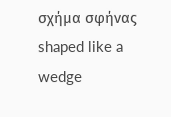σχήμα σφήνας
shaped like a wedge